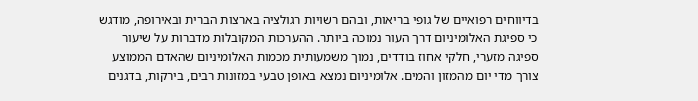בדיווחים רפואיים של גופי בריאות, ובהם רשויות רגולציה בארצות הברית ובאירופה, מודגש כי ספיגת האלומיניום דרך העור נמוכה ביותר. ההערכות המקובלות מדברות על שיעור ספיגה מזערי, חלקי אחוז בודדים, נמוך משמעותית מכמות האלומיניום שהאדם הממוצע צורך מדי יום מהמזון והמים. אלומיניום נמצא באופן טבעי במזונות רבים, בירקות, בדגנים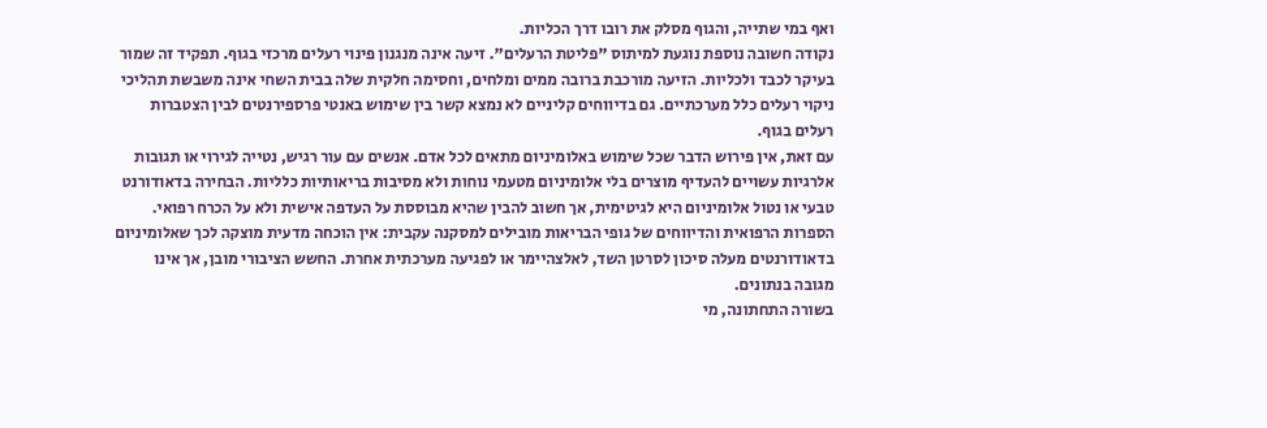ואף במי שתייה, והגוף מסלק את רובו דרך הכליות.
נקודה חשובה נוספת נוגעת למיתוס "פליטת הרעלים". זיעה אינה מנגנון פינוי רעלים מרכזי בגוף. תפקיד זה שמור בעיקר לכבד ולכליות. הזיעה מורכבת ברובה ממים ומלחים, וחסימה חלקית שלה בבית השחי אינה משבשת תהליכי ניקוי רעלים כלל מערכתיים. גם בדיווחים קליניים לא נמצא קשר בין שימוש באנטי פרספירנטים לבין הצטברות רעלים בגוף.
עם זאת, אין פירוש הדבר שכל שימוש באלומיניום מתאים לכל אדם. אנשים עם עור רגיש, נטייה לגירוי או תגובות אלרגיות עשויים להעדיף מוצרים בלי אלומיניום מטעמי נוחות ולא מסיבות בריאותיות כלליות. הבחירה בדאודורנט טבעי או נטול אלומיניום היא לגיטימית, אך חשוב להבין שהיא מבוססת על העדפה אישית ולא על הכרח רפואי.
הספרות הרפואית והדיווחים של גופי הבריאות מובילים למסקנה עקבית: אין הוכחה מדעית מוצקה לכך שאלומיניום בדאודורנטים מעלה סיכון לסרטן השד, לאלצהיימר או לפגיעה מערכתית אחרת. החשש הציבורי מובן, אך אינו מגובה בנתונים.
בשורה התחתונה, מי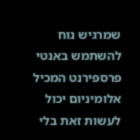שמרגיש נוח להשתמש באנטי פרספירנט המכיל אלומיניום יכול לעשות זאת בלי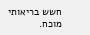חשש בריאותי מוכח.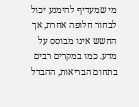מי שמעדיף להימנע יכול לבחור חלופה אחרת, אך החשש אינו מבוסס על מדע. כמו במקרים רבים בתחום הבריאות, ההבדל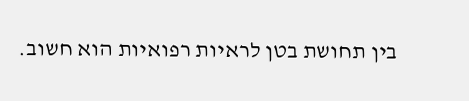בין תחושת בטן לראיות רפואיות הוא חשוב.